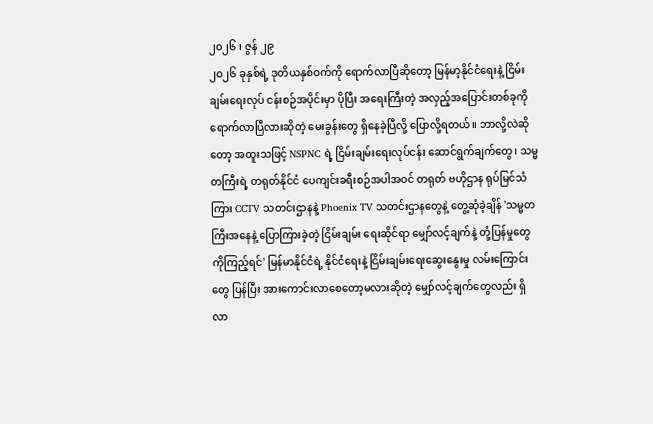၂၀၂၆ ၊ ဇွန် ၂၉
၂၀၂၆ ခုနှစ်ရဲ့ ဒုတိယနှစ်ဝက်ကို ရောက်လာပြီဆိုတော့ မြန်မာ့နိုင်ငံရေးနဲ့ ငြိမ်းချမ်းရေးလုပ် ငန်းစဉ်အပိုင်းမှာ ပိုပြီး အရေးကြီးတဲ့ အလှည့်အပြောင်းတစ်ခုကို ရောက်လာပြီလားဆိုတဲ့ မေးခွန်းတွေ ရှိနေခဲ့ပြီလို့ ပြောလို့ရတယ်။ ဘာလို့လဲဆိုတော့ အထူးသဖြင့် NSPNC ရဲ့ ငြိမ်းချမ်းရေးလုပ်ငန်း ဆောင်ရွက်ချက်တွေ၊ သမ္မတကြီးရဲ့ တရုတ်နိုင်ငံ ပေကျင်းခရီးစဉ်အပါအဝင် တရုတ် ဗဟိုဌာန ရုပ်မြင်သံကြား CCTV သတင်းဌာနနဲ့ Phoenix TV သတင်းဌာနတွေနဲ့ တွေ့ဆုံခဲ့ချိန် 'သမ္မတကြီးအနေနဲ့ ပြောကြားခဲ့တဲ့ ငြိမ်းချမ်း ရေးဆိုင်ရာ မျှော်လင့်ချက်နဲ့ တုံ့ပြန်မှုတွေကိုကြည့်ရင်' မြန်မာနိုင်ငံရဲ့ နိုင်ငံရေးနဲ့ ငြိမ်းချမ်းရေးဆွေးနွေးမှု လမ်းကြောင်းတွေ ပြန်ပြီး အားကောင်းလာစေတော့မလားဆိုတဲ့ မျှော်လင့်ချက်တွေလည်း ရှိလာ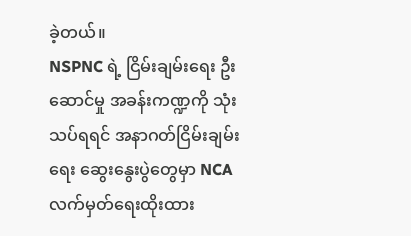ခဲ့တယ်။
NSPNC ရဲ့ ငြိမ်းချမ်းရေး ဦးဆောင်မှု အခန်းကဏ္ဍကို သုံးသပ်ရရင် အနာဂတ်ငြိမ်းချမ်းရေး ဆွေးနွေးပွဲတွေမှာ NCA လက်မှတ်ရေးထိုးထား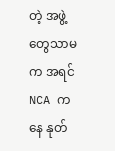တဲ့ အဖွဲ့တွေသာမက အရင် NCA ကနေ နုတ်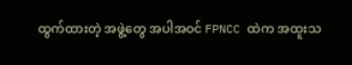ထွက်ထားတဲ့ အဖွဲ့တွေ အပါအဝင် FPNCC ထဲက အထူးသ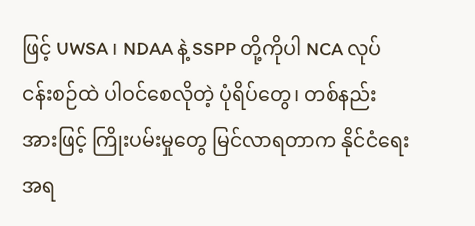ဖြင့် UWSA ၊ NDAA နဲ့ SSPP တို့ကိုပါ NCA လုပ်ငန်းစဉ်ထဲ ပါဝင်စေလိုတဲ့ ပုံရိပ်တွေ၊ တစ်နည်းအားဖြင့် ကြိုးပမ်းမှုတွေ မြင်လာရတာက နိုင်ငံရေးအရ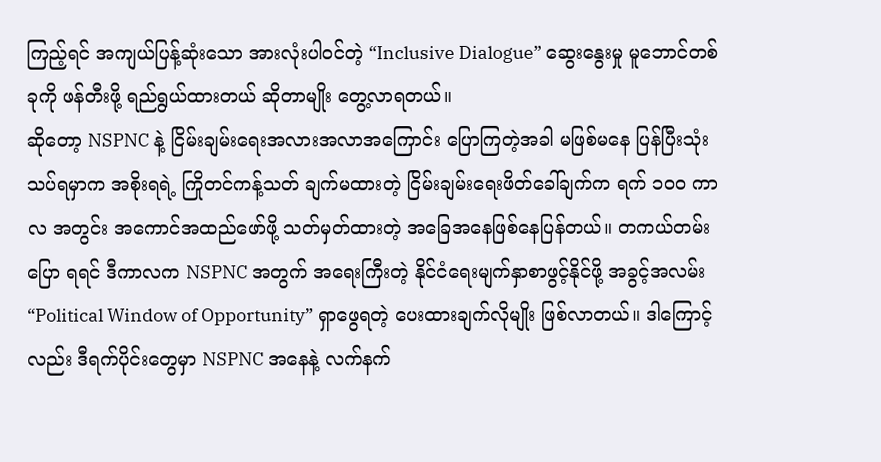ကြည့်ရင် အကျယ်ပြန့်ဆုံးသော အားလုံးပါဝင်တဲ့ “Inclusive Dialogue” ဆွေးနွေးမှု မူဘောင်တစ်ခုကို ဖန်တီးဖို့ ရည်ရွယ်ထားတယ် ဆိုတာမျိုး တွေ့လာရတယ်။
ဆိုတော့ NSPNC နဲ့ ငြိမ်းချမ်းရေးအလားအလာအကြောင်း ပြောကြတဲ့အခါ မဖြစ်မနေ ပြန်ပြီးသုံးသပ်ရမှာက အစိုးရရဲ့ ကြိုတင်ကန့်သတ် ချက်မထားတဲ့ ငြိမ်းချမ်းရေးဖိတ်ခေါ်ချက်က ရက် ၁၀၀ ကာလ အတွင်း အကောင်အထည်ဖော်ဖို့ သတ်မှတ်ထားတဲ့ အခြေအနေဖြစ်နေပြန်တယ်။ တကယ်တမ်းပြော ရရင် ဒီကာလက NSPNC အတွက် အရေးကြီးတဲ့ နိုင်ငံရေးမျက်နှာစာဖွင့်နိုင်ဖို့ အခွင့်အလမ်း “Political Window of Opportunity” ရှာဖွေရတဲ့ ပေးထားချက်လိုမျိုး ဖြစ်လာတယ်။ ဒါကြောင့်လည်း ဒီရက်ပိုင်းတွေမှာ NSPNC အနေနဲ့ လက်နက်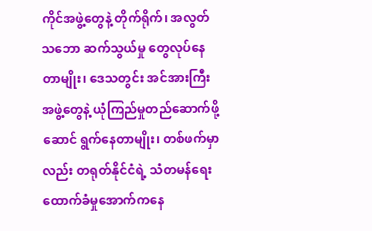ကိုင်အဖွဲ့တွေနဲ့ တိုက်ရိုက်၊ အလွတ်သဘော ဆက်သွယ်မှု တွေလုပ်နေတာမျိုး၊ ဒေသတွင်း အင်အားကြီးအဖွဲ့တွေနဲ့ ယုံကြည်မှုတည်ဆောက်ဖို့ ဆောင် ရွက်နေတာမျိုး၊ တစ်ဖက်မှာလည်း တရုတ်နိုင်ငံရဲ့ သံတမန်ရေးထောက်ခံမှုအောက်ကနေ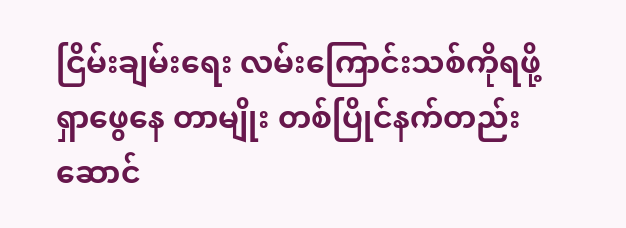ငြိမ်းချမ်းရေး လမ်းကြောင်းသစ်ကိုရဖို့ ရှာဖွေနေ တာမျိုး တစ်ပြိုင်နက်တည်း ဆောင်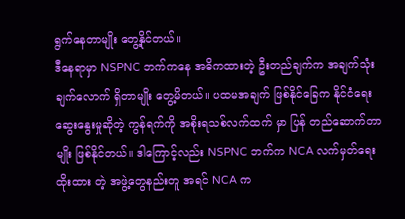ရွက်နေတာမျိုး တွေ့နိုင်တယ်။
ဒီနေရာမှာ NSPNC ဘက်ကနေ အဓိကထားတဲ့ ဦးတည်ချက်က အချက်သုံးချက်လောက် ရှိတာမျိုး တွေ့မိတယ်။ ပထမအချက် ဖြစ်နိုင်ခြေက နိုင်ငံရေးဆွေးနွေးမှုဆိုတဲ့ ကွန်ရက်ကို အစိုးရသစ်လက်ထက် မှာ ပြန် တည်ဆောက်တာမျိုး ဖြစ်နိုင်တယ်။ ဒါကြောင့်လည်း NSPNC ဘက်က NCA လက်မှတ်ရေးထိုးထား တဲ့ အဖွဲ့တွေနည်းတူ အရင် NCA က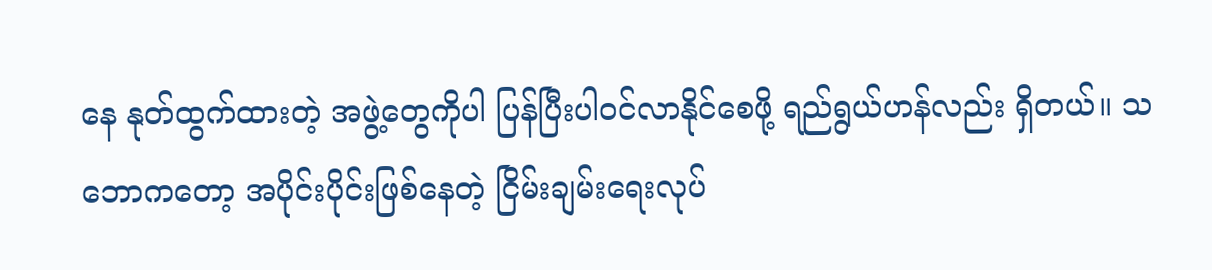နေ နုတ်ထွက်ထားတဲ့ အဖွဲ့တွေကိုပါ ပြန်ပြီးပါဝင်လာနိုင်စေဖို့ ရည်ရွယ်ဟန်လည်း ရှိတယ်။ သဘောကတော့ အပိုင်းပိုင်းဖြစ်နေတဲ့ ငြိမ်းချမ်းရေးလုပ်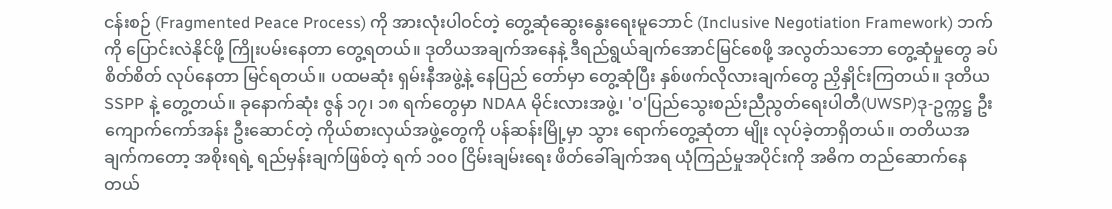ငန်းစဉ် (Fragmented Peace Process) ကို အားလုံးပါဝင်တဲ့ တွေ့ဆုံဆွေးနွေးရေးမူဘောင် (Inclusive Negotiation Framework) ဘက်ကို ပြောင်းလဲနိုင်ဖို့ ကြိုးပမ်းနေတာ တွေ့ရတယ်။ ဒုတိယအချက်အနေနဲ့ ဒီရည်ရွယ်ချက်အောင်မြင်စေဖို့ အလွတ်သဘော တွေ့ဆုံမှုတွေ ခပ်စိတ်စိတ် လုပ်နေတာ မြင်ရတယ်။ ပထမဆုံး ရှမ်းနီအဖွဲ့နဲ့ နေပြည် တော်မှာ တွေ့ဆုံပြီး နှစ်ဖက်လိုလားချက်တွေ ညှိနှိုင်းကြတယ်။ ဒုတိယ SSPP နဲ့ တွေ့တယ်။ ခုနောက်ဆုံး ဇွန် ၁၇၊ ၁၈ ရက်တွေမှာ NDAA မိုင်းလားအဖွဲ့၊ 'ဝ'ပြည်သွေးစည်းညီညွတ်ရေးပါတီ(UWSP)ဒု-ဥက္ကဋ္ဌ ဦးကျောက်ကော်အန်း ဦးဆောင်တဲ့ ကိုယ်စားလှယ်အဖွဲ့တွေကို ပန်ဆန်းမြို့မှာ သွား ရောက်တွေ့ဆုံတာ မျိုး လုပ်ခဲ့တာရှိတယ်။ တတိယအချက်ကတော့ အစိုးရရဲ့ ရည်မှန်းချက်ဖြစ်တဲ့ ရက် ၁၀၀ ငြိမ်းချမ်းရေး ဖိတ်ခေါ်ချက်အရ ယုံကြည်မှုအပိုင်းကို အဓိက တည်ဆောက်နေတယ်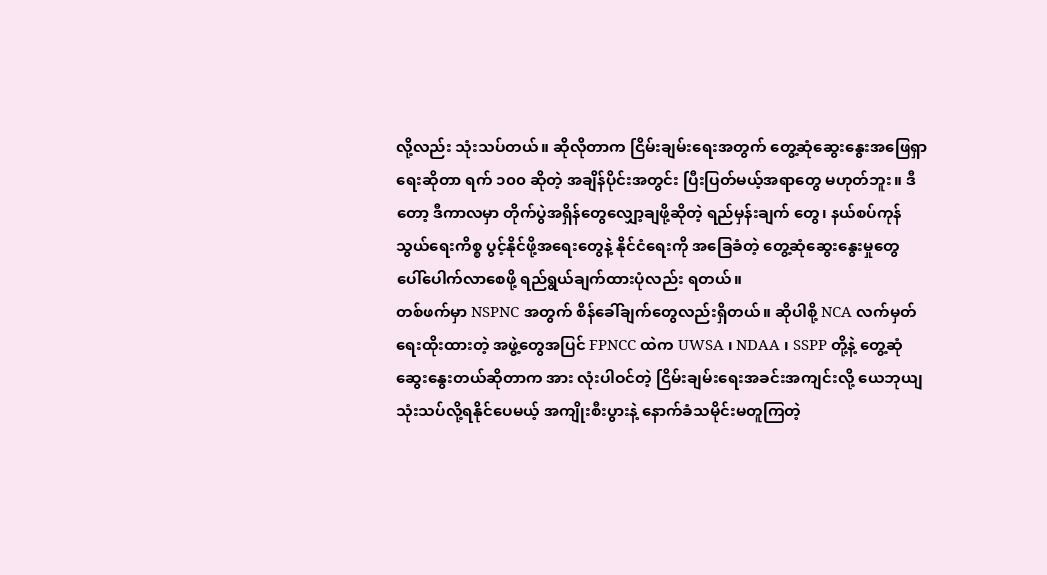လို့လည်း သုံးသပ်တယ်။ ဆိုလိုတာက ငြိမ်းချမ်းရေးအတွက် တွေ့ဆုံဆွေးနွေးအဖြေရှာရေးဆိုတာ ရက် ၁၀၀ ဆိုတဲ့ အချိန်ပိုင်းအတွင်း ပြီးပြတ်မယ့်အရာတွေ မဟုတ်ဘူး။ ဒီတော့ ဒီကာလမှာ တိုက်ပွဲအရှိန်တွေလျှော့ချဖို့ဆိုတဲ့ ရည်မှန်းချက် တွေ၊ နယ်စပ်ကုန်သွယ်ရေးကိစ္စ ပွင့်နိုင်ဖို့အရေးတွေနဲ့ နိုင်ငံရေးကို အခြေခံတဲ့ တွေ့ဆုံဆွေးနွေးမှုတွေ ပေါ်ပေါက်လာစေဖို့ ရည်ရွယ်ချက်ထားပုံလည်း ရတယ်။
တစ်ဖက်မှာ NSPNC အတွက် စိန်ခေါ်ချက်တွေလည်းရှိတယ်။ ဆိုပါစို့ NCA လက်မှတ်ရေးထိုးထားတဲ့ အဖွဲ့တွေအပြင် FPNCC ထဲက UWSA ၊ NDAA ၊ SSPP တို့နဲ့ တွေ့ဆုံဆွေးနွေးတယ်ဆိုတာက အား လုံးပါဝင်တဲ့ ငြိမ်းချမ်းရေးအခင်းအကျင်းလို့ ယေဘုယျ သုံးသပ်လို့ရနိုင်ပေမယ့် အကျိုးစီးပွားနဲ့ နောက်ခံသမိုင်းမတူကြတဲ့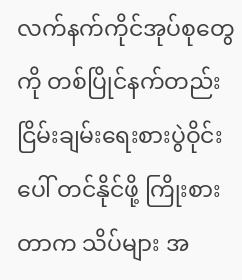လက်နက်ကိုင်အုပ်စုတွေကို တစ်ပြိုင်နက်တည်း ငြိမ်းချမ်းရေးစားပွဲဝိုင်းပေါ် တင်နိုင်ဖို့ ကြိုးစားတာက သိပ်များ အ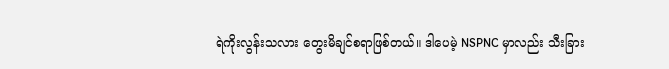ရဲကိုးလွန်းသလား တွေးမိချင်စရာဖြစ်တယ်။ ဒါပေမဲ့ NSPNC မှာလည်း သီးခြား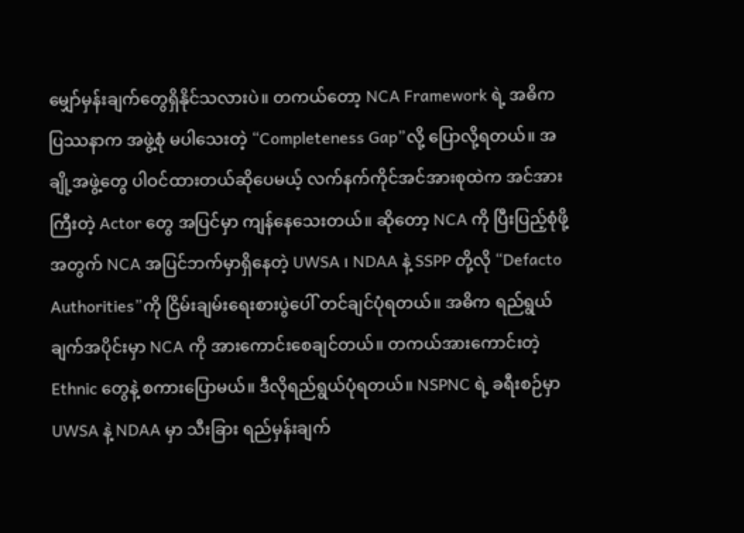မျှော်မှန်းချက်တွေရှိနိုင်သလားပဲ။ တကယ်တော့ NCA Framework ရဲ့ အဓိကပြဿနာက အဖွဲ့စုံ မပါသေးတဲ့ “Completeness Gap”လို့ ပြောလို့ရတယ်။ အချို့အဖွဲ့တွေ ပါဝင်ထားတယ်ဆိုပေမယ့် လက်နက်ကိုင်အင်အားစုထဲက အင်အားကြီးတဲ့ Actor တွေ အပြင်မှာ ကျန်နေသေးတယ်။ ဆိုတော့ NCA ကို ပြီးပြည့်စုံဖို့အတွက် NCA အပြင်ဘက်မှာရှိနေတဲ့ UWSA ၊ NDAA နဲ့ SSPP တို့လို “Defacto Authorities”ကို ငြိမ်းချမ်းရေးစားပွဲပေါ် တင်ချင်ပုံရတယ်။ အဓိက ရည်ရွယ်ချက်အပိုင်းမှာ NCA ကို အားကောင်းစေချင်တယ်။ တကယ်အားကောင်းတဲ့ Ethnic တွေနဲ့ စကားပြောမယ်။ ဒီလိုရည်ရွယ်ပုံရတယ်။ NSPNC ရဲ့ ခရီးစဉ်မှာ UWSA နဲ့ NDAA မှာ သီးခြား ရည်မှန်းချက်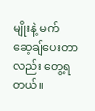မျိုးနဲ့ မက်ဆေ့ချ်ပေးတာလည်း တွေ့ရတယ်။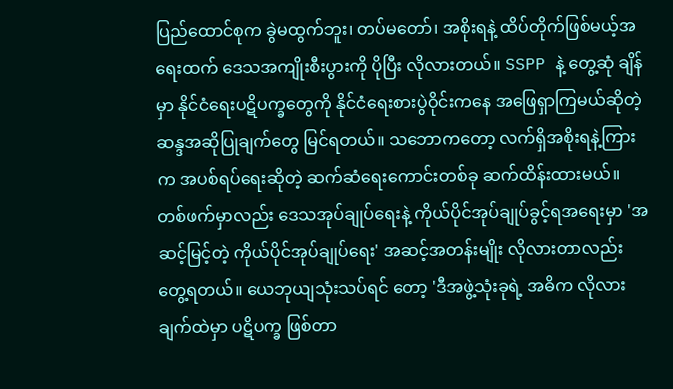ပြည်ထောင်စုက ခွဲမထွက်ဘူး၊ တပ်မတော်၊ အစိုးရနဲ့ ထိပ်တိုက်ဖြစ်မယ့်အရေးထက် ဒေသအကျိုးစီးပွားကို ပိုပြီး လိုလားတယ်။ SSPP နဲ့ တွေ့ဆုံ ချိန်မှာ နိုင်ငံရေးပဋိပက္ခတွေကို နိုင်ငံရေးစားပွဲဝိုင်းကနေ အဖြေရှာကြမယ်ဆိုတဲ့ ဆန္ဒအဆိုပြုချက်တွေ မြင်ရတယ်။ သဘောကတော့ လက်ရှိအစိုးရနဲ့ကြားက အပစ်ရပ်ရေးဆိုတဲ့ ဆက်ဆံရေးကောင်းတစ်ခု ဆက်ထိန်းထားမယ်။ တစ်ဖက်မှာလည်း ဒေသအုပ်ချုပ်ရေးနဲ့ ကိုယ်ပိုင်အုပ်ချုပ်ခွင့်ရအရေးမှာ 'အဆင့်မြင့်တဲ့ ကိုယ်ပိုင်အုပ်ချုပ်ရေး' အဆင့်အတန်းမျိုး လိုလားတာလည်း တွေ့ရတယ်။ ယေဘုယျသုံးသပ်ရင် တော့ 'ဒီအဖွဲ့သုံးခုရဲ့ အဓိက လိုလားချက်ထဲမှာ ပဋိပက္ခ ဖြစ်တာ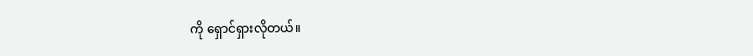ကို ရှောင်ရှားလိုတယ်။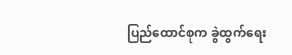ပြည်ထောင်စုက ခွဲထွက်ရေး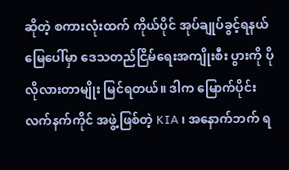ဆိုတဲ့ စကားလုံးထက် ကိုယ်ပိုင် အုပ်ချုပ်ခွင့်ရနယ် မြေပေါ်မှာ ဒေသတည်ငြိမ်ရေးအကျိုးစီး ပွားကို ပိုလိုလားတာမျိုး မြင်ရတယ်။ ဒါက မြောက်ပိုင်းလက်နက်ကိုင် အဖွဲ့ဖြစ်တဲ့ KIA ၊ အနောက်ဘက် ရ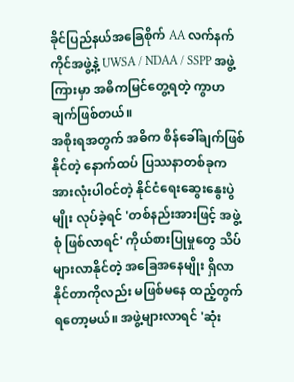ခိုင်ပြည်နယ်အခြေစိုက် AA လက်နက်ကိုင်အဖွဲ့နဲ့ UWSA / NDAA / SSPP အဖွဲ့ကြားမှာ အဓိကမြင်တွေ့ရတဲ့ ကွာဟချက်ဖြစ်တယ်။
အစိုးရအတွက် အဓိက စိန်ခေါ်ချက်ဖြစ်နိုင်တဲ့ နောက်ထပ် ပြဿနာတစ်ခုက အားလုံးပါဝင်တဲ့ နိုင်ငံရေးဆွေးနွေးပွဲမျိုး လုပ်ခဲ့ရင် 'တစ်နည်းအားဖြင့် အဖွဲ့စုံ ဖြစ်လာရင်' ကိုယ်စားပြုမှုတွေ သိပ်များလာနိုင်တဲ့ အခြေအနေမျိုး ရှိလာနိုင်တာကိုလည်း မဖြစ်မနေ ထည့်တွက်ရတော့မယ်။ အဖွဲ့များလာရင် 'ဆုံး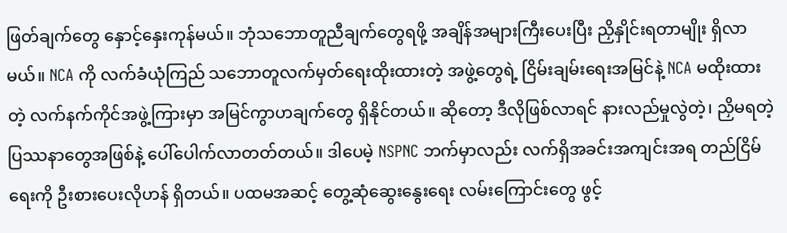ဖြတ်ချက်တွေ နှောင့်နှေးကုန်မယ်။ ဘုံသဘောတူညီချက်တွေရဖို့ အချိန်အများကြီးပေးပြီး ညှိနှိုင်းရတာမျိုး ရှိလာမယ်။ NCA ကို လက်ခံယုံကြည် သဘောတူလက်မှတ်ရေးထိုးထားတဲ့ အဖွဲ့တွေရဲ့ ငြိမ်းချမ်းရေးအမြင်နဲ့ NCA မထိုးထားတဲ့ လက်နက်ကိုင်အဖွဲ့ကြားမှာ အမြင်ကွာဟချက်တွေ ရှိနိုင်တယ်။ ဆိုတော့ ဒီလိုဖြစ်လာရင် နားလည်မှုလွဲတဲ့၊ ညှိမရတဲ့ ပြဿနာတွေအဖြစ်နဲ့ ပေါ်ပေါက်လာတတ်တယ်။ ဒါပေမဲ့ NSPNC ဘက်မှာလည်း လက်ရှိအခင်းအကျင်းအရ တည်ငြိမ်ရေးကို ဦးစားပေးလိုဟန် ရှိတယ်။ ပထမအဆင့် တွေ့ဆုံဆွေးနွေးရေး လမ်းကြောင်းတွေ ဖွင့်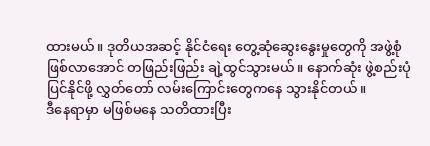ထားမယ်။ ဒုတိယအဆင့် နိုင်ငံရေး တွေ့ဆုံဆွေးနွေးမှုတွေကို အဖွဲ့စုံဖြစ်လာအောင် တဖြည်းဖြည်း ချဲ့ထွင်သွားမယ်။ နောက်ဆုံး ဖွဲ့စည်းပုံပြင်နိုင်ဖို့ လွှတ်တော် လမ်းကြောင်းတွေကနေ သွားနိုင်တယ်။
ဒီနေရာမှာ မဖြစ်မနေ သတိထားပြီး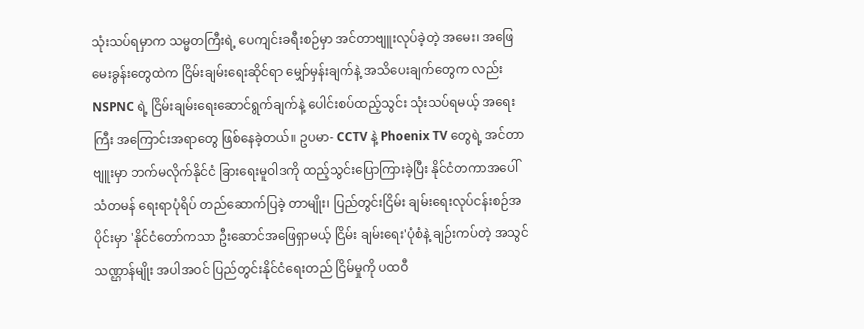သုံးသပ်ရမှာက သမ္မတကြီးရဲ့ ပေကျင်းခရီးစဉ်မှာ အင်တာဗျူးလုပ်ခဲ့တဲ့ အမေး၊ အဖြေ မေးခွန်းတွေထဲက ငြိမ်းချမ်းရေးဆိုင်ရာ မျှော်မှန်းချက်နဲ့ အသိပေးချက်တွေက လည်း NSPNC ရဲ့ ငြိမ်းချမ်းရေးဆောင်ရွက်ချက်နဲ့ ပေါင်းစပ်ထည့်သွင်း သုံးသပ်ရမယ့် အရေးကြီး အကြောင်းအရာတွေ ဖြစ်နေခဲ့တယ်။ ဥပမာ- CCTV နဲ့ Phoenix TV တွေရဲ့ အင်တာဗျူးမှာ ဘက်မလိုက်နိုင်ငံ ခြားရေးမူဝါဒကို ထည့်သွင်းပြောကြားခဲ့ပြီး နိုင်ငံတကာအပေါ် သံတမန် ရေးရာပုံရိပ် တည်ဆောက်ပြခဲ့ တာမျိုး၊ ပြည်တွင်းငြိမ်း ချမ်းရေးလုပ်ငန်းစဉ်အပိုင်းမှာ 'နိုင်ငံတော်ကသာ ဦးဆောင်အဖြေရှာမယ့် ငြိမ်း ချမ်းရေး'ပုံစံနဲ့ ချဉ်းကပ်တဲ့ အသွင်သဏ္ဌာန်မျိုး အပါအဝင် ပြည်တွင်းနိုင်ငံရေးတည် ငြိမ်မှုကို ပထဝီ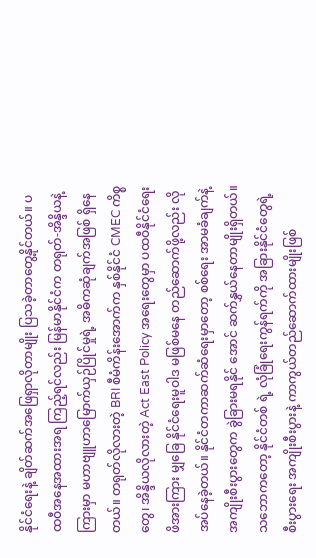နိုင်ငံရေးနဲ့ ချိတ်ဆက်အဖြေရှာလိုတာမျိုး ပြသခဲ့တာတွေ့နိုင်တယ်။ ပထဝီအနေအထားအရ ကြည့်ရင်လည်း မြန်မာနိုင်ငံက တရုတ်-အိန္ဒိယနဲ့ကြားမှာ မဟာဗျူဟာမြောက်ယှဉ်ပြိုင်မှုရဲ့ အဓိကဆုံချက်အဖြစ် ရှိနေတယ်။ တရုတ်လိုလားတဲ့ BRI စီမံကိန်းအောက်က နှစ်နိုင်ငံ CMEC ကိစ္စတွေ၊ အိန္ဒိယလိုလားတဲ့ Act East Policy အရေးတွေမှာ ပထဝီနိုင်ငံရေးဖိအားကြား မျှခြေ နိုင်ငံရေးမူဝါဒ မဖြစ်မနေ တည်ဆောက်ဖို့လည်း လိုအပ်နေခဲ့တယ်။ နိုင်ငံတကာဆက်ဆံရေးမှာတော့ စစ်ရေး အာမခံချက်နဲ့ အကျိုးစီးပွားတွေက ခွဲခြားမရနိုင် အောင် ဆက်နွှယ်နေတာမျိုးရှိတယ်။ သဘောကတော့ နိုင်ငံတစ် ရဲ့ လုံခြုံရေးကွန်ရက်ကို အခြားနိုင်ငံတွေရဲ့ စီးပွားရေး အကျိုးစီးပွားနဲ့ ကာကွယ်တည်ဆောက်ထားမျိုးဖြစ်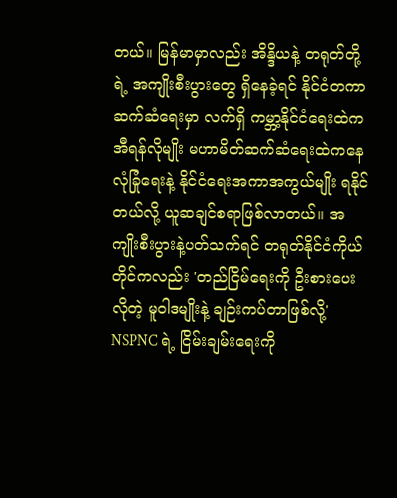တယ်။ မြန်မာမှာလည်း အိန္ဒိယနဲ့ တရုတ်တို့ရဲ့ အကျိုးစီးပွားတွေ ရှိနေခဲ့ရင် နိုင်ငံတကာ ဆက်ဆံရေးမှာ လက်ရှိ ကမ္ဘာ့နိုင်ငံရေးထဲက အီရန်လိုမျိုး မဟာမိတ်ဆက်ဆံရေးထဲကနေ လုံခြုံရေးနဲ့ နိုင်ငံရေးအကာအကွယ်မျိုး ရနိုင်တယ်လို့ ယူဆချင်စရာဖြစ်လာတယ်။ အကျိုးစီးပွားနဲ့ပတ်သက်ရင် တရုတ်နိုင်ငံကိုယ်တိုင်ကလည်း 'တည်ငြိမ်ရေးကို ဦးစားပေးလိုတဲ့ မူဝါဒမျိုးနဲ့ ချဉ်းကပ်တာဖြစ်လို့' NSPNC ရဲ့ ငြိမ်းချမ်းရေးကို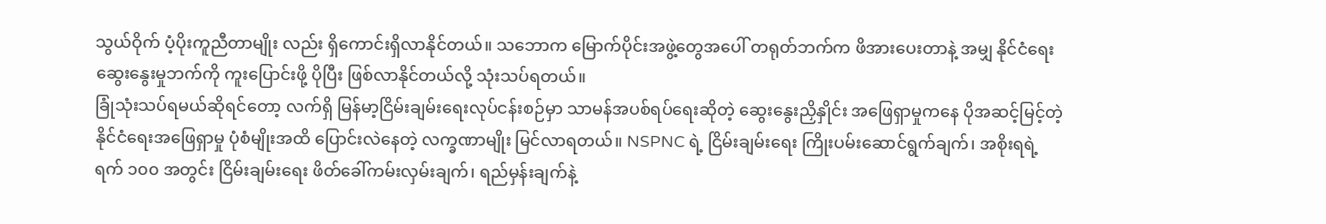သွယ်ဝိုက် ပံ့ပိုးကူညီတာမျိုး လည်း ရှိကောင်းရှိလာနိုင်တယ်။ သဘောက မြောက်ပိုင်းအဖွဲ့တွေအပေါ် တရုတ်ဘက်က ဖိအားပေးတာနဲ့ အမျှ နိုင်ငံရေးဆွေးနွေးမှုဘက်ကို ကူးပြောင်းဖို့ ပိုပြီး ဖြစ်လာနိုင်တယ်လို့ သုံးသပ်ရတယ်။
ခြုံသုံးသပ်ရမယ်ဆိုရင်တော့ လက်ရှိ မြန်မာ့ငြိမ်းချမ်းရေးလုပ်ငန်းစဉ်မှာ သာမန်အပစ်ရပ်ရေးဆိုတဲ့ ဆွေးနွေးညှိနှိုင်း အဖြေရှာမှုကနေ ပိုအဆင့်မြင့်တဲ့ နိုင်ငံရေးအဖြေရှာမှု ပုံစံမျိုးအထိ ပြောင်းလဲနေတဲ့ လက္ခဏာမျိုး မြင်လာရတယ်။ NSPNC ရဲ့ ငြိမ်းချမ်းရေး ကြိုးပမ်းဆောင်ရွက်ချက်၊ အစိုးရရဲ့ ရက် ၁၀၀ အတွင်း ငြိမ်းချမ်းရေး ဖိတ်ခေါ်ကမ်းလှမ်းချက်၊ ရည်မှန်းချက်နဲ့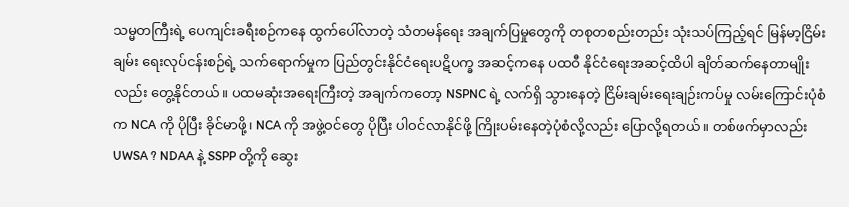သမ္မတကြီးရဲ့ ပေကျင်းခရီးစဉ်ကနေ ထွက်ပေါ်လာတဲ့ သံတမန်ရေး အချက်ပြမှုတွေကို တစုတစည်းတည်း သုံးသပ်ကြည့်ရင် မြန်မာ့ငြိမ်းချမ်း ရေးလုပ်ငန်းစဉ်ရဲ့ သက်ရောက်မှုက ပြည်တွင်းနိုင်ငံရေးပဋိပက္ခ အဆင့်ကနေ ပထဝီ နိုင်ငံရေးအဆင့်ထိပါ ချိတ်ဆက်နေတာမျိုးလည်း တွေ့နိုင်တယ်။ ပထမဆုံးအရေးကြီးတဲ့ အချက်ကတော့ NSPNC ရဲ့ လက်ရှိ သွားနေတဲ့ ငြိမ်းချမ်းရေးချဉ်းကပ်မှု လမ်းကြောင်းပုံစံက NCA ကို ပိုပြီး ခိုင်မာဖို့၊ NCA ကို အဖွဲ့ဝင်တွေ ပိုပြီး ပါဝင်လာနိုင်ဖို့ ကြိုးပမ်းနေတဲ့ပုံစံလို့လည်း ပြောလို့ရတယ်။ တစ်ဖက်မှာလည်း UWSA ? NDAA နဲ့ SSPP တို့ကို ဆွေး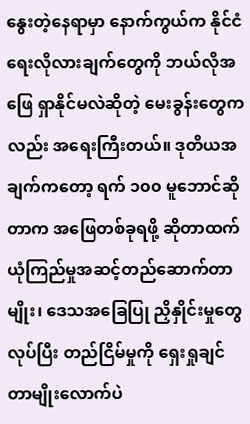နွေးတဲ့နေရာမှာ နောက်ကွယ်က နိုင်ငံရေးလိုလားချက်တွေကို ဘယ်လိုအဖြေ ရှာနိုင်မလဲဆိုတဲ့ မေးခွန်းတွေကလည်း အရေးကြီးတယ်။ ဒုတိယအချက်ကတော့ ရက် ၁၀၀ မူဘောင်ဆိုတာက အဖြေတစ်ခုရဖို့ ဆိုတာထက် ယုံကြည်မှုအဆင့်တည်ဆောက်တာမျိုး၊ ဒေသအခြေပြု ညှိနှိုင်းမှုတွေလုပ်ပြီး တည်ငြိမ်မှုကို ရှေးရှုချင်တာမျိုးလောက်ပဲ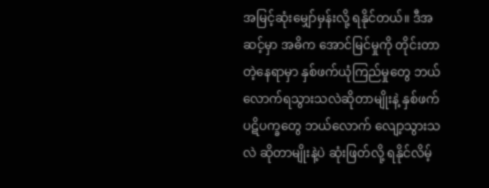အမြင့်ဆုံးမျှော်မှန်းလို့ ရနိုင်တယ်။ ဒီအဆင့်မှာ အဓိက အောင်မြင်မှုကို တိုင်းတာတဲ့နေရာမှာ နှစ်ဖက်ယုံကြည်မှုတွေ ဘယ်လောက်ရသွားသလဲဆိုတာမျိုးနဲ့ နှစ်ဖက်ပဋိပက္ခတွေ ဘယ်လောက် လျော့သွားသလဲ ဆိုတာမျိုးနဲ့ပဲ ဆုံးဖြတ်လို့ ရနိုင်လိမ့်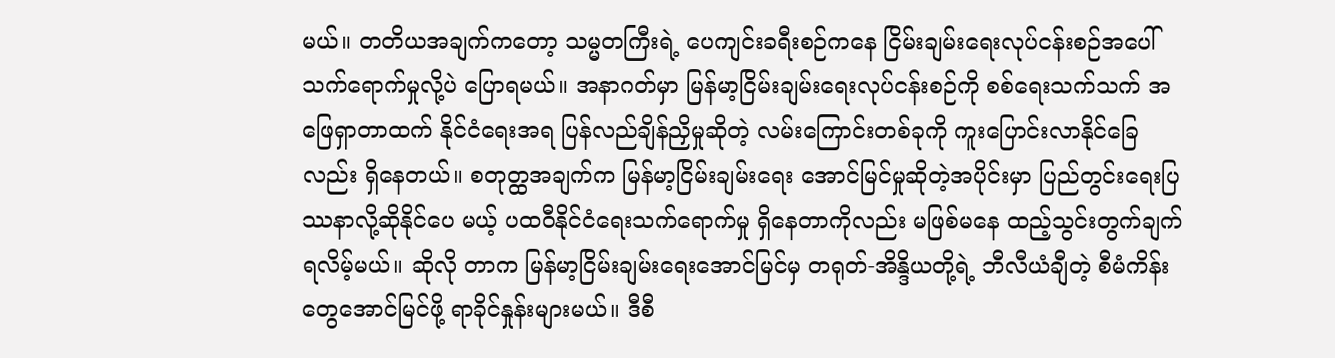မယ်။ တတိယအချက်ကတော့ သမ္မတကြီးရဲ့ ပေကျင်းခရီးစဉ်ကနေ ငြိမ်းချမ်းရေးလုပ်ငန်းစဉ်အပေါ် သက်ရောက်မှုလို့ပဲ ပြောရမယ်။ အနာဂတ်မှာ မြန်မာ့ငြိမ်းချမ်းရေးလုပ်ငန်းစဉ်ကို စစ်ရေးသက်သက် အဖြေရှာတာထက် နိုင်ငံရေးအရ ပြန်လည်ချိန်ညှိမှုဆိုတဲ့ လမ်းကြောင်းတစ်ခုကို ကူးပြောင်းလာနိုင်ခြေလည်း ရှိနေတယ်။ စတုတ္ထအချက်က မြန်မာ့ငြိမ်းချမ်းရေး အောင်မြင်မှုဆိုတဲ့အပိုင်းမှာ ပြည်တွင်းရေးပြဿနာလို့ဆိုနိုင်ပေ မယ့် ပထဝီနိုင်ငံရေးသက်ရောက်မှု ရှိနေတာကိုလည်း မဖြစ်မနေ ထည့်သွင်းတွက်ချက်ရလိမ့်မယ်။ ဆိုလို တာက မြန်မာ့ငြိမ်းချမ်းရေးအောင်မြင်မှ တရုတ်-အိန္ဒိယတို့ရဲ့ ဘီလီယံချီတဲ့ စီမံကိန်းတွေအောင်မြင်ဖို့ ရာခိုင်နှုန်းများမယ်။ ဒီစီ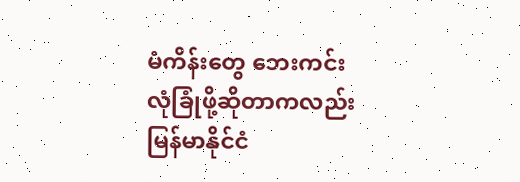မံကိန်းတွေ ဘေးကင်းလုံခြုံဖို့ဆိုတာကလည်း မြန်မာနိုင်ငံ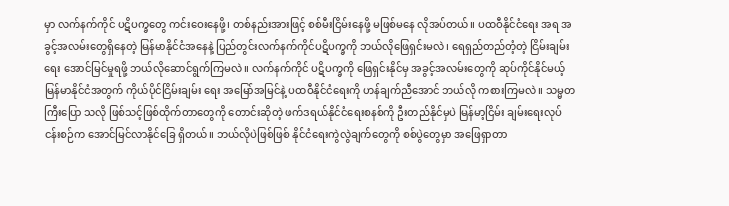မှာ လက်နက်ကိုင် ပဋိပက္ခတွေ ကင်းဝေးနေဖို့၊ တစ်နည်းအားဖြင့် စစ်မီးငြိမ်းနေဖို့ မဖြစ်မနေ လိုအပ်တယ်။ ပထဝီနိုင်ငံရေး အရ အခွင့်အလမ်းတွေရှိနေတဲ့ မြန်မာနိုင်ငံအနေနဲ့ ပြည်တွင်းလက်နက်ကိုင်ပဋိပက္ခကို ဘယ်လိုဖြေရှင်းမလဲ၊ ရေရှည်တည်တံ့တဲ့ ငြိမ်းချမ်းရေး အောင်မြင်မှုရဖို့ ဘယ်လိုဆောင်ရွက်ကြမလဲ။ လက်နက်ကိုင် ပဋိပက္ခကို ဖြေရှင်းနိုင်မှ အခွင့်အလမ်းတွေကို ဆုပ်ကိုင်နိုင်မယ့် မြန်မာနိုင်ငံအတွက် ကိုယ်ပိုင်ငြိမ်းချမ်း ရေး အမြော်အမြင်နဲ့ ပထဝီနိုင်ငံရေးကို ဟန်ချက်ညီအောင် ဘယ်လို ကစားကြမလဲ။ သမ္မတကြီးပြော သလို ဖြစ်သင့်ဖြစ်ထိုက်တာတွေကို တောင်းဆိုတဲ့ ဖက်ဒရယ်နိုင်ငံရေးစနစ်ကို ဦးတည်နိုင်မှပဲ မြန်မာ့ငြိမ်း ချမ်းရေးလုပ်ငန်းစဉ်က အောင်မြင်လာနိုင်ခြေ ရှိတယ်။ ဘယ်လိုပဲဖြစ်ဖြစ် နိုင်ငံရေးကွဲလွဲချက်တွေကို စစ်ပွဲတွေမှာ အဖြေရှာတာ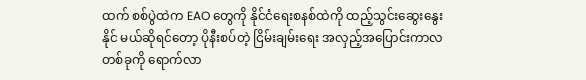ထက် စစ်ပွဲထဲက EAO တွေကို နိုင်ငံရေးစနစ်ထဲကို ထည့်သွင်းဆွေးနွေးနိုင် မယ်ဆိုရင်တော့ ပိုနီးစပ်တဲ့ ငြိမ်းချမ်းရေး အလှည့်အပြောင်းကာလတစ်ခုကို ရောက်လာ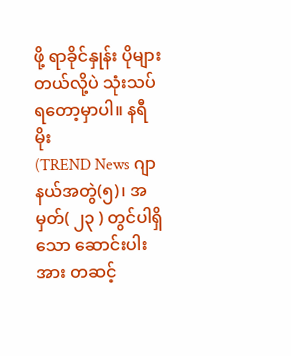ဖို့ ရာခိုင်နှုန်း ပိုများတယ်လို့ပဲ သုံးသပ်ရတော့မှာပါ။ နရီမိုး
(TREND News ဂျာနယ်အတွဲ(၅)၊ အမှတ်( ၂၃ ) တွင်ပါရှိသော ဆောင်းပါးအား တဆင့်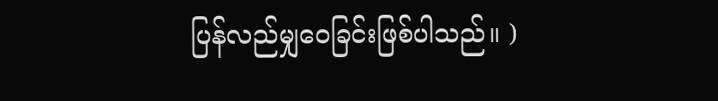ပြန်လည်မျှဝေခြင်းဖြစ်ပါသည်။ )